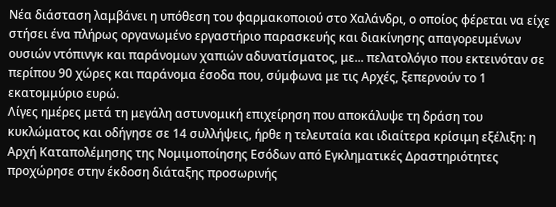Νέα διάσταση λαμβάνει η υπόθεση του φαρμακοποιού στο Χαλάνδρι, ο οποίος φέρεται να είχε στήσει ένα πλήρως οργανωμένο εργαστήριο παρασκευής και διακίνησης απαγορευμένων ουσιών ντόπινγκ και παράνομων χαπιών αδυνατίσματος, με... πελατολόγιο που εκτεινόταν σε περίπου 90 χώρες και παράνομα έσοδα που, σύμφωνα με τις Αρχές, ξεπερνούν το 1 εκατομμύριο ευρώ.
Λίγες ημέρες μετά τη μεγάλη αστυνομική επιχείρηση που αποκάλυψε τη δράση του κυκλώματος και οδήγησε σε 14 συλλήψεις, ήρθε η τελευταία και ιδιαίτερα κρίσιμη εξέλιξη: η Αρχή Καταπολέμησης της Νομιμοποίησης Εσόδων από Εγκληματικές Δραστηριότητες προχώρησε στην έκδοση διάταξης προσωρινής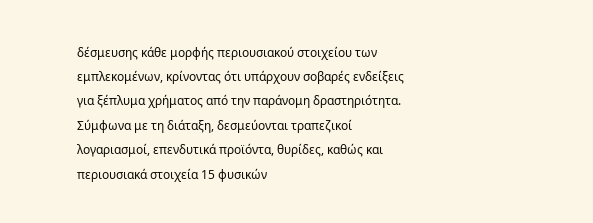δέσμευσης κάθε μορφής περιουσιακού στοιχείου των εμπλεκομένων, κρίνοντας ότι υπάρχουν σοβαρές ενδείξεις για ξέπλυμα χρήματος από την παράνομη δραστηριότητα.
Σύμφωνα με τη διάταξη, δεσμεύονται τραπεζικοί λογαριασμοί, επενδυτικά προϊόντα, θυρίδες, καθώς και περιουσιακά στοιχεία 15 φυσικών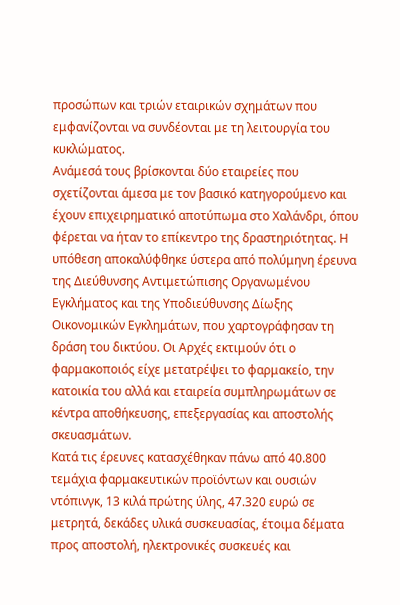προσώπων και τριών εταιρικών σχημάτων που εμφανίζονται να συνδέονται με τη λειτουργία του κυκλώματος.
Ανάμεσά τους βρίσκονται δύο εταιρείες που σχετίζονται άμεσα με τον βασικό κατηγορούμενο και έχουν επιχειρηματικό αποτύπωμα στο Χαλάνδρι, όπου φέρεται να ήταν το επίκεντρο της δραστηριότητας. Η υπόθεση αποκαλύφθηκε ύστερα από πολύμηνη έρευνα της Διεύθυνσης Αντιμετώπισης Οργανωμένου Εγκλήματος και της Υποδιεύθυνσης Δίωξης Οικονομικών Εγκλημάτων, που χαρτογράφησαν τη δράση του δικτύου. Οι Αρχές εκτιμούν ότι ο φαρμακοποιός είχε μετατρέψει το φαρμακείο, την κατοικία του αλλά και εταιρεία συμπληρωμάτων σε κέντρα αποθήκευσης, επεξεργασίας και αποστολής σκευασμάτων.
Κατά τις έρευνες κατασχέθηκαν πάνω από 40.800 τεμάχια φαρμακευτικών προϊόντων και ουσιών ντόπινγκ, 13 κιλά πρώτης ύλης, 47.320 ευρώ σε μετρητά, δεκάδες υλικά συσκευασίας, έτοιμα δέματα προς αποστολή, ηλεκτρονικές συσκευές και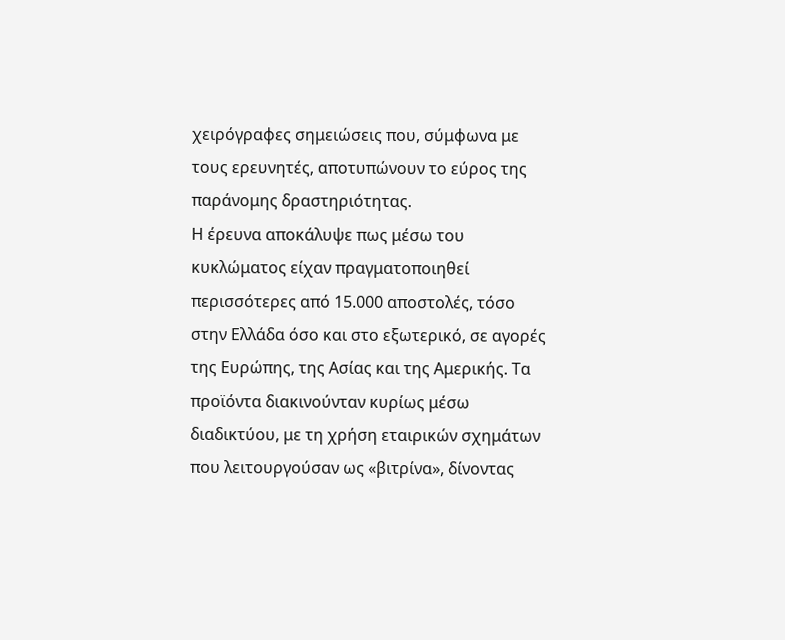χειρόγραφες σημειώσεις που, σύμφωνα με τους ερευνητές, αποτυπώνουν το εύρος της παράνομης δραστηριότητας.
Η έρευνα αποκάλυψε πως μέσω του κυκλώματος είχαν πραγματοποιηθεί περισσότερες από 15.000 αποστολές, τόσο στην Ελλάδα όσο και στο εξωτερικό, σε αγορές της Ευρώπης, της Ασίας και της Αμερικής. Τα προϊόντα διακινούνταν κυρίως μέσω διαδικτύου, με τη χρήση εταιρικών σχημάτων που λειτουργούσαν ως «βιτρίνα», δίνοντας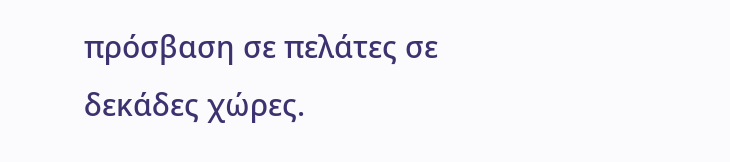πρόσβαση σε πελάτες σε δεκάδες χώρες.